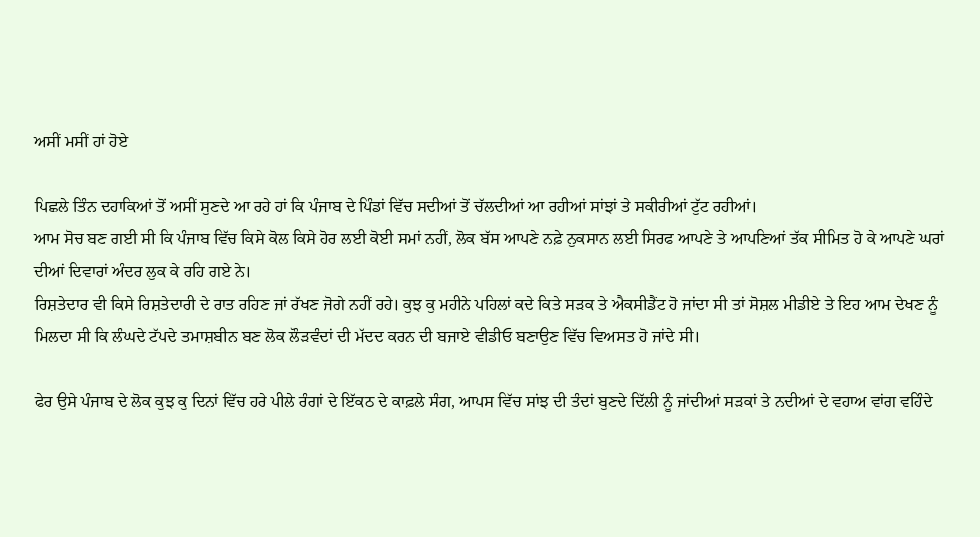ਅਸੀਂ ਮਸੀਂ ਹਾਂ ਹੋਏ

ਪਿਛਲੇ ਤਿੰਨ ਦਹਾਕਿਆਂ ਤੋਂ ਅਸੀਂ ਸੁਣਦੇ ਆ ਰਹੇ ਹਾਂ ਕਿ ਪੰਜਾਬ ਦੇ ਪਿੰਡਾਂ ਵਿੱਚ ਸਦੀਆਂ ਤੋਂ ਚੱਲਦੀਆਂ ਆ ਰਹੀਆਂ ਸਾਂਝਾਂ ਤੇ ਸਕੀਰੀਆਂ ਟੁੱਟ ਰਹੀਆਂ।
ਆਮ ਸੋਚ ਬਣ ਗਈ ਸੀ ਕਿ ਪੰਜਾਬ ਵਿੱਚ ਕਿਸੇ ਕੋਲ ਕਿਸੇ ਹੋਰ ਲਈ ਕੋਈ ਸਮਾਂ ਨਹੀਂ, ਲੋਕ ਬੱਸ ਆਪਣੇ ਨਫ਼ੇ ਨੁਕਸਾਨ ਲਈ ਸਿਰਫ ਆਪਣੇ ਤੇ ਆਪਣਿਆਂ ਤੱਕ ਸੀਮਿਤ ਹੋ ਕੇ ਆਪਣੇ ਘਰਾਂ ਦੀਆਂ ਦਿਵਾਰਾਂ ਅੰਦਰ ਲੁਕ ਕੇ ਰਹਿ ਗਏ ਨੇ।
ਰਿਸ਼ਤੇਦਾਰ ਵੀ ਕਿਸੇ ਰਿਸ਼ਤੇਦਾਰੀ ਦੇ ਰਾਤ ਰਹਿਣ ਜਾਂ ਰੱਖਣ ਜੋਗੇ ਨਹੀਂ ਰਹੇ। ਕੁਝ ਕੁ ਮਹੀਨੇ ਪਹਿਲਾਂ ਕਦੇ ਕਿਤੇ ਸੜਕ ਤੇ ਐਕਸੀਡੈਂਟ ਹੋ ਜਾਂਦਾ ਸੀ ਤਾਂ ਸੋਸ਼ਲ ਮੀਡੀਏ ਤੇ ਇਹ ਆਮ ਦੇਖਣ ਨੂੰ ਮਿਲਦਾ ਸੀ ਕਿ ਲੰਘਦੇ ਟੱਪਦੇ ਤਮਾਸ਼ਬੀਨ ਬਣ ਲੋਕ ਲੌੜਵੰਦਾਂ ਦੀ ਮੱਦਦ ਕਰਨ ਦੀ ਬਜਾਏ ਵੀਡੀਓ ਬਣਾਉਣ ਵਿੱਚ ਵਿਅਸਤ ਹੋ ਜਾਂਦੇ ਸੀ।

ਫੇਰ ਉਸੇ ਪੰਜਾਬ ਦੇ ਲੋਕ ਕੁਝ ਕੁ ਦਿਨਾਂ ਵਿੱਚ ਹਰੇ ਪੀਲੇ ਰੰਗਾਂ ਦੇ ਇੱਕਠ ਦੇ ਕਾਫ਼ਲੇ ਸੰਗ, ਆਪਸ ਵਿੱਚ ਸਾਂਝ ਦੀ ਤੰਦਾਂ ਬੁਣਦੇ ਦਿੱਲੀ ਨੂੰ ਜਾਂਦੀਆਂ ਸੜਕਾਂ ਤੇ ਨਦੀਆਂ ਦੇ ਵਹਾਅ ਵਾਂਗ ਵਹਿੰਦੇ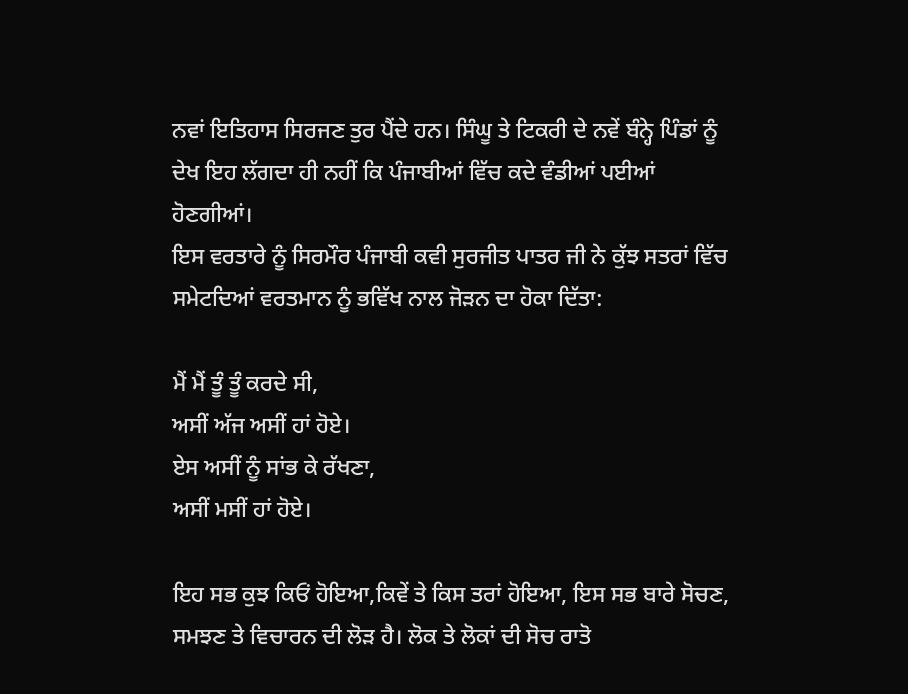ਨਵਾਂ ਇਤਿਹਾਸ ਸਿਰਜਣ ਤੁਰ ਪੈਂਦੇ ਹਨ। ਸਿੰਘੂ ਤੇ ਟਿਕਰੀ ਦੇ ਨਵੇਂ ਬੰਨ੍ਹੇ ਪਿੰਡਾਂ ਨੂੰ ਦੇਖ ਇਹ ਲੱਗਦਾ ਹੀ ਨਹੀਂ ਕਿ ਪੰਜਾਬੀਆਂ ਵਿੱਚ ਕਦੇ ਵੰਡੀਆਂ ਪਈਆਂ ਹੋਣਗੀਆਂ।
ਇਸ ਵਰਤਾਰੇ ਨੂੰ ਸਿਰਮੌਰ ਪੰਜਾਬੀ ਕਵੀ ਸੁਰਜੀਤ ਪਾਤਰ ਜੀ ਨੇ ਕੁੱਝ ਸਤਰਾਂ ਵਿੱਚ ਸਮੇਟਦਿਆਂ ਵਰਤਮਾਨ ਨੂੰ ਭਵਿੱਖ ਨਾਲ ਜੋੜਨ ਦਾ ਹੋਕਾ ਦਿੱਤਾ:

ਮੈਂ ਮੈਂ ਤੂੰ ਤੂੰ ਕਰਦੇ ਸੀ,
ਅਸੀਂ ਅੱਜ ਅਸੀਂ ਹਾਂ ਹੋਏ।
ਏਸ ਅਸੀਂ ਨੂੰ ਸਾਂਭ ਕੇ ਰੱਖਣਾ,
ਅਸੀਂ ਮਸੀਂ ਹਾਂ ਹੋਏ।

ਇਹ ਸਭ ਕੁਝ ਕਿਓਂ ਹੋਇਆ,ਕਿਵੇਂ ਤੇ ਕਿਸ ਤਰਾਂ ਹੋਇਆ, ਇਸ ਸਭ ਬਾਰੇ ਸੋਚਣ, ਸਮਝਣ ਤੇ ਵਿਚਾਰਨ ਦੀ ਲੋੜ ਹੈ। ਲੋਕ ਤੇ ਲੋਕਾਂ ਦੀ ਸੋਚ ਰਾਤੋ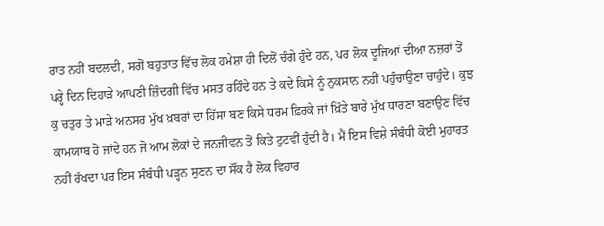ਰਾਤ ਨਹੀਂ ਬਦਲਦੀ, ਸਗੋਂ ਬਹੁਤਾਤ ਵਿੱਚ ਲੋਕ ਹਮੇਸ਼ਾ ਹੀ ਦਿਲੋਂ ਚੰਗੇ ਹੁੰਦੇ ਹਨ, ਪਰ ਲੋਕ ਦੂਜਿਆਂ ਦੀਆ ਨਜ਼ਰਾਂ ਤੋਂ ਪਰ੍ਹੇ ਦਿਨ ਦਿਹਾੜੇ ਆਪਣੀ ਜ਼ਿੰਦਗੀ ਵਿੱਚ ਮਸਤ ਰਹਿੰਦੇ ਹਨ ਤੇ ਕਦੇ ਕਿਸੇ ਨੂੰ ਨੁਕਸਾਨ ਨਹੀਂ ਪਹੁੰਚਾਉਣਾ ਚਾਹੁੰਦੇ। ਕੁਝ ਕੁ ਚਤੁਰ ਤੇ ਮਾੜੇ ਅਨਸਰ ਮੁੱਖ ਖ਼ਬਰਾਂ ਦਾ ਹਿੱਸਾ ਬਣ ਕਿਸੇ ਧਰਮ ਫ਼ਿਰਕੇ ਜਾਂ ਖ਼ਿੱਤੇ ਬਾਰੇ ਮੁੱਖ ਧਾਰਣਾ ਬਣਾਉਣ ਵਿੱਚ ਕਾਮਯਾਬ ਹੋ ਜਾਂਦੇ ਹਨ ਜੋ ਆਮ ਲੋਕਾਂ ਦੇ ਜਨਜੀਵਨ ਤੋਂ ਕਿਤੇ ਟੁਟਵੀਂ ਹੁੰਦੀ ਹੈ। ਮੈਂ ਇਸ ਵਿਸ਼ੇ ਸੰਬੰਧੀ ਕੋਈ ਮੁਹਾਰਤ ਨਹੀਂ ਰੱਖਦਾ ਪਰ ਇਸ ਸੰਬੰਧੀ ਪੜ੍ਹਨ ਸੁਣਨ ਦਾ ਸੌਂਕ ਹੈ ਲੋਕ ਵਿਹਾਰ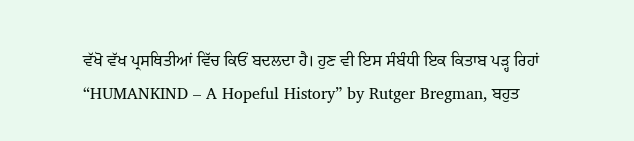ਵੱਖੋ ਵੱਖ ਪ੍ਰਸਥਿਤੀਆਂ ਵਿੱਚ ਕਿਓਂ ਬਦਲਦਾ ਹੈ। ਹੁਣ ਵੀ ਇਸ ਸੰਬੰਧੀ ਇਕ ਕਿਤਾਬ ਪੜ੍ਹ ਰਿਹਾਂ “HUMANKIND – A Hopeful History” by Rutger Bregman, ਬਹੁਤ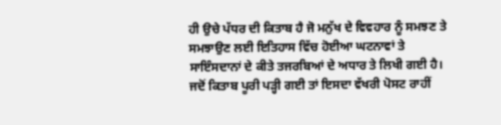ਹੀ ਉਚੇ ਪੱਧਰ ਦੀ ਕਿਤਾਬ ਹੈ ਜੋ ਮਨੁੱਖ ਦੇ ਵਿਵਹਾਰ ਨੂੰ ਸਮਝਣ ਤੇ ਸਮਝਾਉਣ ਲਈ ਇਤਿਹਾਸ ਵਿੱਚ ਹੋਈਆ ਘਟਨਾਵਾਂ ਤੇ ਸਾਇੰਸਦਾਨਾਂ ਦੇ ਕੀਤੇ ਤਜਰਬਿਆਂ ਦੇ ਅਧਾਰ ਤੇ ਲਿਖੀ ਗਈ ਹੈ। ਜਦੋਂ ਕਿਤਾਬ ਪੂਰੀ ਪੜ੍ਹੀ ਗਈ ਤਾਂ ਇਸਦਾ ਵੱਖਰੀ ਪੋਸਟ ਰਾਹੀਂ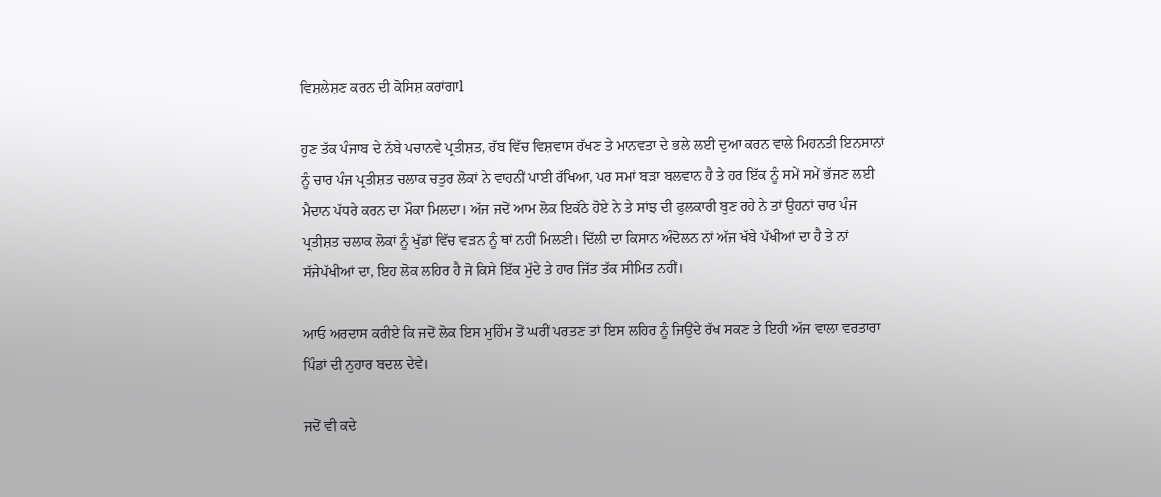ਵਿਸ਼ਲੇਸ਼ਣ ਕਰਨ ਦੀ ਕੋਸਿਸ਼ ਕਰਾਂਗਾl

ਹੁਣ ਤੱਕ ਪੰਜਾਬ ਦੇ ਨੱਬੇ ਪਚਾਨਵੇ ਪ੍ਰਤੀਸ਼ਤ, ਰੱਬ ਵਿੱਚ ਵਿਸ਼ਵਾਸ ਰੱਖਣ ਤੇ ਮਾਨਵਤਾ ਦੇ ਭਲੇ ਲਈ ਦੁਆ ਕਰਨ ਵਾਲੇ ਮਿਹਨਤੀ ਇਨਸਾਨਾਂ ਨੂੰ ਚਾਰ ਪੰਜ ਪ੍ਰਤੀਸ਼ਤ ਚਲਾਕ ਚਤੁਰ ਲੋਕਾਂ ਨੇ ਵਾਹਨੀਂ ਪਾਈ ਰੱਖਿਆ, ਪਰ ਸਮਾਂ ਬੜਾ ਬਲਵਾਨ ਹੈ ਤੇ ਹਰ ਇੱਕ ਨੂੰ ਸਮੇਂ ਸਮੇਂ ਭੱਜਣ ਲਈ ਮੈਦਾਨ ਪੱਧਰੇ ਕਰਨ ਦਾ ਮੌਕਾ ਮਿਲਦਾ। ਅੱਜ ਜਦੋਂ ਆਮ ਲੋਕ ਇਕੱਠੇ ਹੋਏ ਨੇ ਤੇ ਸਾਂਝ ਦੀ ਫੁਲਕਾਰੀ ਬੁਣ ਰਹੇ ਨੇ ਤਾਂ ਉਹਨਾਂ ਚਾਰ ਪੰਜ ਪ੍ਰਤੀਸ਼ਤ ਚਲਾਕ ਲੋਕਾਂ ਨੂੰ ਖੁੱਡਾਂ ਵਿੱਚ ਵੜਨ ਨੂੰ ਥਾਂ ਨਹੀਂ ਮਿਲਣੀ। ਦਿੱਲੀ ਦਾ ਕਿਸਾਨ ਅੰਦੋਲਨ ਨਾਂ ਅੱਜ ਖੱਬੇ ਪੱਖੀਆਂ ਦਾ ਹੈ ਤੇ ਨਾਂ ਸੱਜੇਪੱਖੀਆਂ ਦਾ, ਇਹ ਲੋਕ ਲਹਿਰ ਹੈ ਜੋ ਕਿਸੇ ਇੱਕ ਮੁੱਦੇ ਤੇ ਹਾਰ ਜਿੱਤ ਤੱਕ ਸੀਮਿਤ ਨਹੀਂ।

ਆਓ ਅਰਦਾਸ ਕਰੀਏ ਕਿ ਜਦੋਂ ਲੋਕ ਇਸ ਮੁਹਿੰਮ ਤੋਂ ਘਰੀਂ ਪਰਤਣ ਤਾਂ ਇਸ ਲਹਿਰ ਨੂੰ ਜਿਉਂਦੇ ਰੱਖ ਸਕਣ ਤੇ ਇਹੀ ਅੱਜ ਵਾਲਾ ਵਰਤਾਰਾ ਪਿੰਡਾਂ ਦੀ ਨੁਹਾਰ ਬਦਲ ਦੇਵੇ।

ਜਦੋਂ ਵੀ ਕਦੇ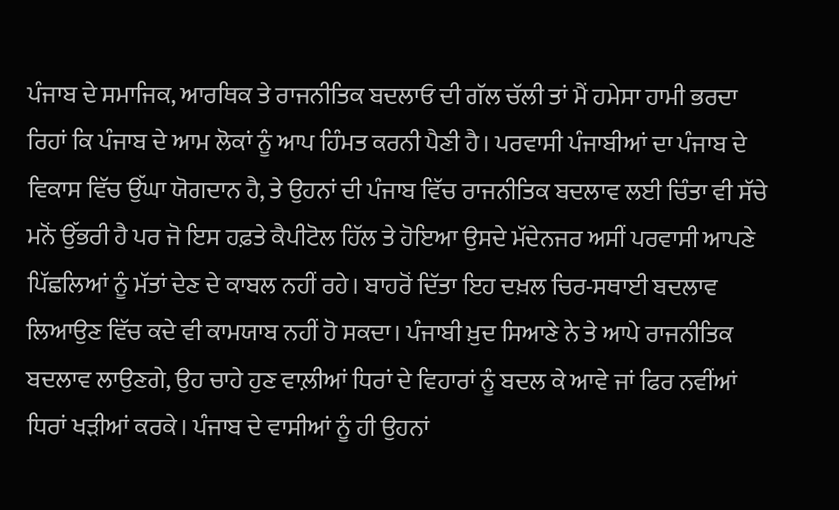ਪੰਜਾਬ ਦੇ ਸਮਾਜਿਕ, ਆਰਥਿਕ ਤੇ ਰਾਜਨੀਤਿਕ ਬਦਲਾਓ ਦੀ ਗੱਲ ਚੱਲੀ ਤਾਂ ਮੈਂ ਹਮੇਸਾ ਹਾਮੀ ਭਰਦਾ ਰਿਹਾਂ ਕਿ ਪੰਜਾਬ ਦੇ ਆਮ ਲੋਕਾਂ ਨੂੰ ਆਪ ਹਿੰਮਤ ਕਰਨੀ ਪੈਣੀ ਹੈ। ਪਰਵਾਸੀ ਪੰਜਾਬੀਆਂ ਦਾ ਪੰਜਾਬ ਦੇ ਵਿਕਾਸ ਵਿੱਚ ਉੱਘਾ ਯੋਗਦਾਨ ਹੈ, ਤੇ ਉਹਨਾਂ ਦੀ ਪੰਜਾਬ ਵਿੱਚ ਰਾਜਨੀਤਿਕ ਬਦਲਾਵ ਲਈ ਚਿੰਤਾ ਵੀ ਸੱਚੇ ਮਨੋਂ ਉੱਭਰੀ ਹੈ ਪਰ ਜੋ ਇਸ ਹਫ਼ਤੇ ਕੈਪੀਟੋਲ ਹਿੱਲ ਤੇ ਹੋਇਆ ਉਸਦੇ ਮੱਦੇਨਜਰ ਅਸੀਂ ਪਰਵਾਸੀ ਆਪਣੇ ਪਿੱਛਲਿਆਂ ਨੂੰ ਮੱਤਾਂ ਦੇਣ ਦੇ ਕਾਬਲ ਨਹੀਂ ਰਹੇ। ਬਾਹਰੋਂ ਦਿੱਤਾ ਇਹ ਦਖ਼ਲ ਚਿਰ-ਸਥਾਈ ਬਦਲਾਵ ਲਿਆਉਣ ਵਿੱਚ ਕਦੇ ਵੀ ਕਾਮਯਾਬ ਨਹੀਂ ਹੋ ਸਕਦਾ। ਪੰਜਾਬੀ ਖ਼ੁਦ ਸਿਆਣੇ ਨੇ ਤੇ ਆਪੇ ਰਾਜਨੀਤਿਕ ਬਦਲਾਵ ਲਾਉਣਗੇ, ਉਹ ਚਾਹੇ ਹੁਣ ਵਾਲ਼ੀਆਂ ਧਿਰਾਂ ਦੇ ਵਿਹਾਰਾਂ ਨੂੰ ਬਦਲ ਕੇ ਆਵੇ ਜਾਂ ਫਿਰ ਨਵੀਂਆਂ ਧਿਰਾਂ ਖੜੀਆਂ ਕਰਕੇ। ਪੰਜਾਬ ਦੇ ਵਾਸੀਆਂ ਨੂੰ ਹੀ ਉਹਨਾਂ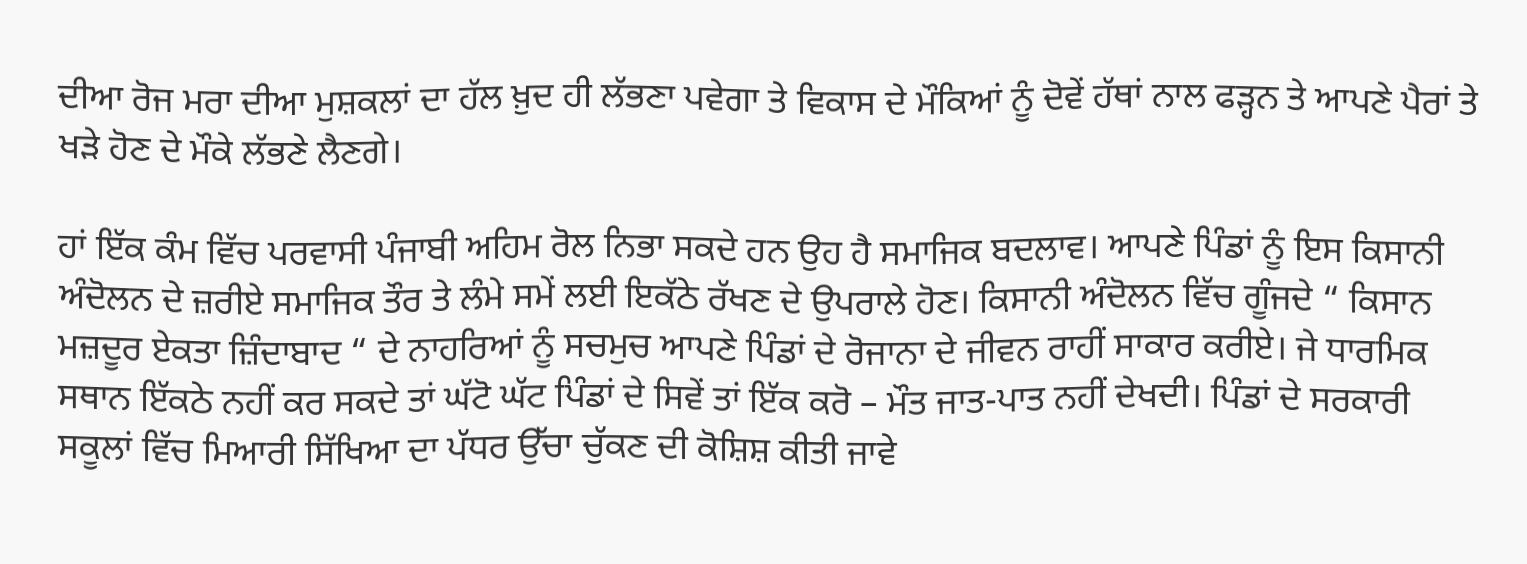ਦੀਆ ਰੋਜ ਮਰਾ ਦੀਆ ਮੁਸ਼ਕਲਾਂ ਦਾ ਹੱਲ ਖ਼ੁਦ ਹੀ ਲੱਭਣਾ ਪਵੇਗਾ ਤੇ ਵਿਕਾਸ ਦੇ ਮੌਕਿਆਂ ਨੂੰ ਦੋਵੇਂ ਹੱਥਾਂ ਨਾਲ ਫੜ੍ਹਨ ਤੇ ਆਪਣੇ ਪੈਰਾਂ ਤੇ ਖੜੇ ਹੋਣ ਦੇ ਮੌਕੇ ਲੱਭਣੇ ਲੈਣਗੇ।

ਹਾਂ ਇੱਕ ਕੰਮ ਵਿੱਚ ਪਰਵਾਸੀ ਪੰਜਾਬੀ ਅਹਿਮ ਰੋਲ ਨਿਭਾ ਸਕਦੇ ਹਨ ਉਹ ਹੈ ਸਮਾਜਿਕ ਬਦਲਾਵ। ਆਪਣੇ ਪਿੰਡਾਂ ਨੂੰ ਇਸ ਕਿਸਾਨੀ ਅੰਦੋਲਨ ਦੇ ਜ਼ਰੀਏ ਸਮਾਜਿਕ ਤੌਰ ਤੇ ਲੰਮੇ ਸਮੇਂ ਲਈ ਇਕੱਠੇ ਰੱਖਣ ਦੇ ਉਪਰਾਲੇ ਹੋਣ। ਕਿਸਾਨੀ ਅੰਦੋਲਨ ਵਿੱਚ ਗੂੰਜਦੇ “ ਕਿਸਾਨ ਮਜ਼ਦੂਰ ਏਕਤਾ ਜ਼ਿੰਦਾਬਾਦ “ ਦੇ ਨਾਹਰਿਆਂ ਨੂੰ ਸਚਮੁਚ ਆਪਣੇ ਪਿੰਡਾਂ ਦੇ ਰੋਜਾਨਾ ਦੇ ਜੀਵਨ ਰਾਹੀਂ ਸਾਕਾਰ ਕਰੀਏ। ਜੇ ਧਾਰਮਿਕ ਸਥਾਨ ਇੱਕਠੇ ਨਹੀਂ ਕਰ ਸਕਦੇ ਤਾਂ ਘੱਟੋ ਘੱਟ ਪਿੰਡਾਂ ਦੇ ਸਿਵੇਂ ਤਾਂ ਇੱਕ ਕਰੋ – ਮੌਤ ਜਾਤ-ਪਾਤ ਨਹੀਂ ਦੇਖਦੀ। ਪਿੰਡਾਂ ਦੇ ਸਰਕਾਰੀ ਸਕੂਲਾਂ ਵਿੱਚ ਮਿਆਰੀ ਸਿੱਖਿਆ ਦਾ ਪੱਧਰ ਉੱਚਾ ਚੁੱਕਣ ਦੀ ਕੋਸ਼ਿਸ਼ ਕੀਤੀ ਜਾਵੇ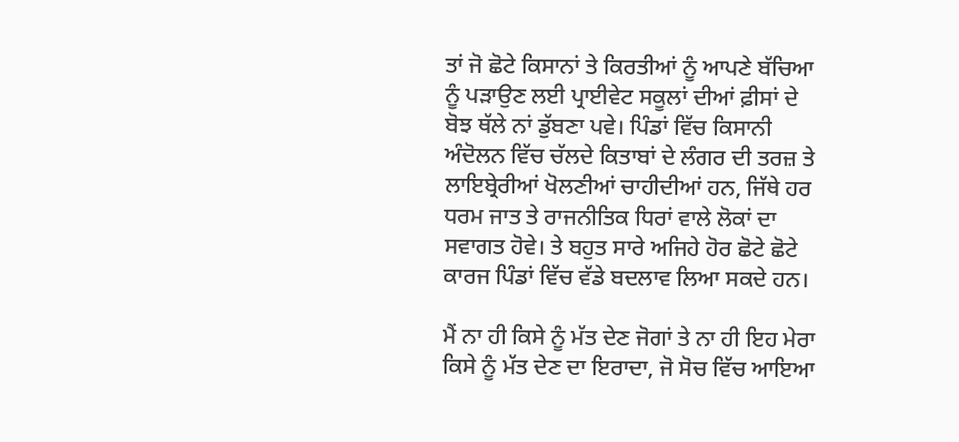ਤਾਂ ਜੋ ਛੋਟੇ ਕਿਸਾਨਾਂ ਤੇ ਕਿਰਤੀਆਂ ਨੂੰ ਆਪਣੇ ਬੱਚਿਆ ਨੂੰ ਪੜਾਉਣ ਲਈ ਪ੍ਰਾਈਵੇਟ ਸਕੂਲਾਂ ਦੀਆਂ ਫ਼ੀਸਾਂ ਦੇ ਬੋਝ ਥੱਲੇ ਨਾਂ ਡੁੱਬਣਾ ਪਵੇ। ਪਿੰਡਾਂ ਵਿੱਚ ਕਿਸਾਨੀ ਅੰਦੋਲਨ ਵਿੱਚ ਚੱਲਦੇ ਕਿਤਾਬਾਂ ਦੇ ਲੰਗਰ ਦੀ ਤਰਜ਼ ਤੇ ਲਾਇਬ੍ਰੇਰੀਆਂ ਖੋਲਣੀਆਂ ਚਾਹੀਦੀਆਂ ਹਨ, ਜਿੱਥੇ ਹਰ ਧਰਮ ਜਾਤ ਤੇ ਰਾਜਨੀਤਿਕ ਧਿਰਾਂ ਵਾਲੇ ਲੋਕਾਂ ਦਾ ਸਵਾਗਤ ਹੋਵੇ। ਤੇ ਬਹੁਤ ਸਾਰੇ ਅਜਿਹੇ ਹੋਰ ਛੋਟੇ ਛੋਟੇ ਕਾਰਜ ਪਿੰਡਾਂ ਵਿੱਚ ਵੱਡੇ ਬਦਲਾਵ ਲਿਆ ਸਕਦੇ ਹਨ।

ਮੈਂ ਨਾ ਹੀ ਕਿਸੇ ਨੂੰ ਮੱਤ ਦੇਣ ਜੋਗਾਂ ਤੇ ਨਾ ਹੀ ਇਹ ਮੇਰਾ ਕਿਸੇ ਨੂੰ ਮੱਤ ਦੇਣ ਦਾ ਇਰਾਦਾ, ਜੋ ਸੋਚ ਵਿੱਚ ਆਇਆ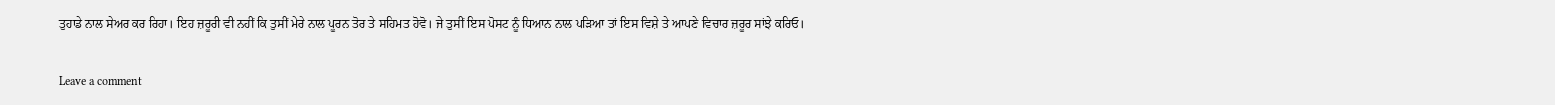ਤੁਹਾਡੇ ਨਾਲ ਸੇਅਰ ਕਰ ਰਿਹਾ। ਇਹ ਜ਼ਰੂਰੀ ਵੀ ਨਹੀਂ ਕਿ ਤੁਸੀਂ ਮੇਰੇ ਨਾਲ ਪੂਰਨ ਤੋਰ ਤੇ ਸਹਿਮਤ ਹੋਵੋ। ਜੇ ਤੁਸੀਂ ਇਸ ਪੋਸਟ ਨੂੰ ਧਿਆਨ ਨਾਲ ਪੜਿਆ ਤਾਂ ਇਸ ਵਿਸ਼ੇ ਤੇ ਆਪਣੇ ਵਿਚਾਰ ਜ਼ਰੂਰ ਸਾਂਝੇ ਕਰਿਓ।

Leave a comment